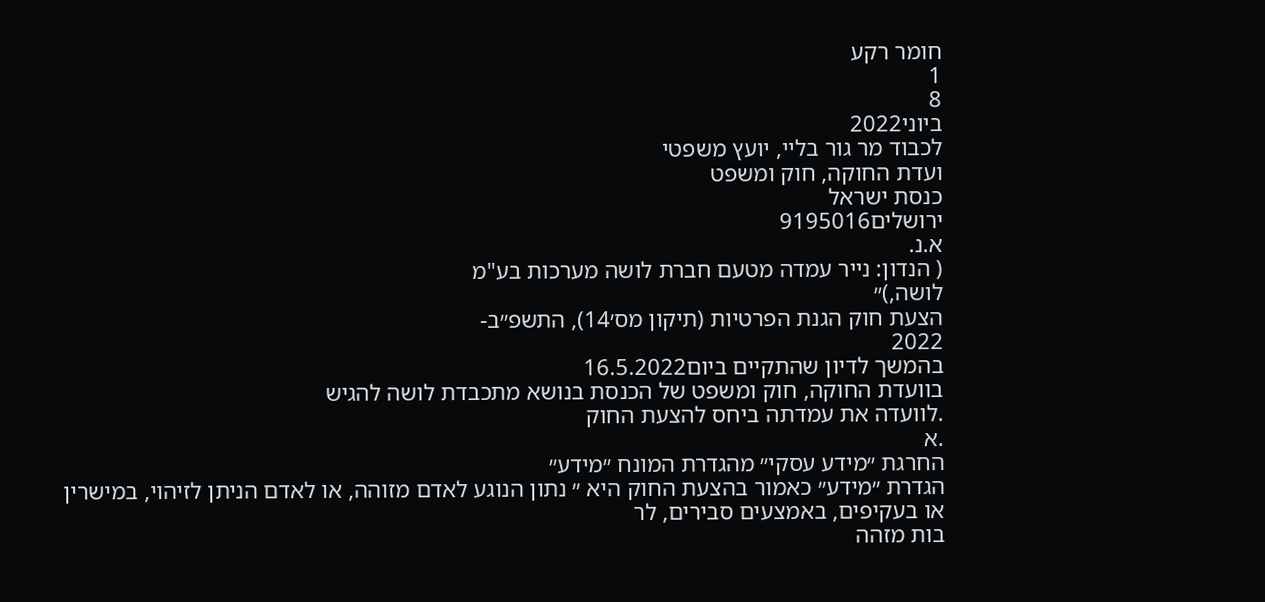חומר רקע
1
8
ביוני2022
לכבוד מר גור בליי, יועץ משפטי
ועדת החוקה, חוק ומשפט
כנסת ישראל
ירושלים9195016
א.נ.
( הנדון: נייר עמדה מטעם חברת לושה מערכות בע"מ
לושה,)״
הצעת חוק הגנת הפרטיות (תיקון מס׳14), התשפ״ב-
2022
בהמשך לדיון שהתקיים ביום16.5.2022
בוועדת החוקה, חוק ומשפט של הכנסת בנושא מתכבדת לושה להגיש
.לוועדה את עמדתה ביחס להצעת החוק
.א
החרגת ״מידע עסקי״ מהגדרת המונח ״מידע״
הגדרת ״מידע״ כאמור בהצעת החוק היא ״ נתון הנוגע לאדם מזוהה, או לאדם הניתן לזיהוי, במישרין
או בעקיפים, באמצעים סבירים, לר
בות מזהה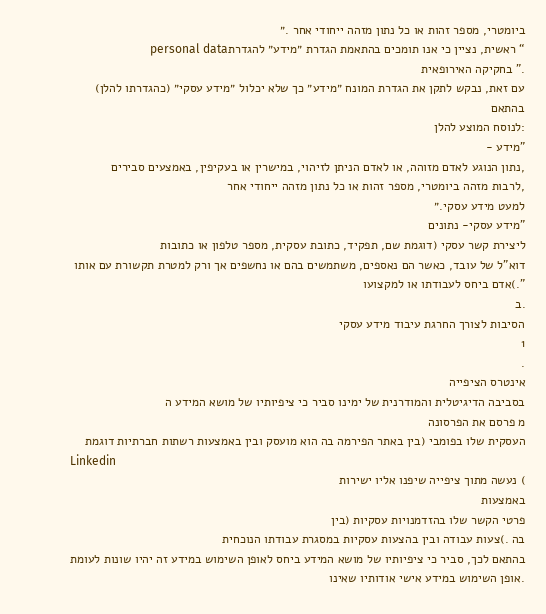ביומטרי, מספר זהות או כל נתון מזהה ייחודי אחר .״
“ ראשית, נציין כי אנו תומכים בהתאמת הגדרת ״מידע״ להגדרתpersonal data
.” בחקיקה האירופאית
עם זאת, נבקש לתקן את הגדרת המונח ״מידע״ כך שלא יכלול ״מידע עסקי״ (כהגדרתו להלן) בהתאם
:לנוסח המוצע להלן
"מידע -
,נתון הנוגע לאדם מזוהה, או לאדם הניתן לזיהוי, במישרין או בעקיפין, באמצעים סבירים
,לרבות מזהה ביומטרי, מספר זהות או כל נתון מזהה ייחודי אחר
למעט מידע עסקי.״
"מידע עסקי- נתונים
ליצירת קשר עסקי (דוגמת שם, תפקיד, כתובת עסקית, מספר טלפון או כתובות
דוא"ל של עובד, כאשר הם נאספים, משתמשים בהם או נחשפים אך ורק למטרת תקשורת עם אותו
".)אדם ביחס לעבודתו או למקצועו
.ב
הסיבות לצורך החרגת עיבוד מידע עסקי
1
.
אינטרס הציפייה
בסביבה הדיגיטלית והמודרנית של ימינו סביר כי ציפיותיו של מושא המידע ה
מ פרסם את הפרסונה
העסקית שלו בפומבי (בין באתר הפירמה בה הוא מועסק ובין באמצעות רשתות חברתיות דוגמת
Linkedin
) נעשה מתוך ציפייה שיפנו אליו ישירות
באמצעות
פרטי הקשר שלו בהזדמנויות עסקיות (בין
בה .)צעות עבודה ובין בהצעות עסקיות במסגרת עבודתו הנוכחית
בהתאם לכך, סביר כי ציפיותיו של מושא המידע ביחס לאופן השימוש במידע זה יהיו שונות לעומת
.אופן השימוש במידע אישי אודותיו שאינו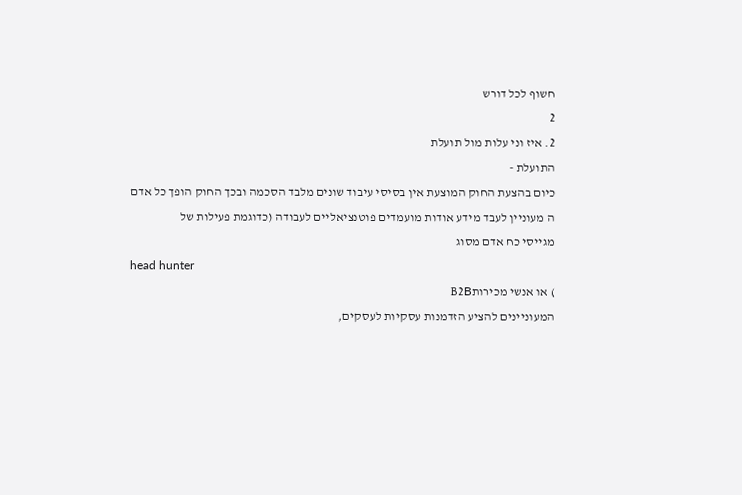חשוף לכל דורש
2
2. איז וני עלות מול תועלת
התועלת -
כיום בהצעת החוק המוצעת אין בסיסי עיבוד שונים מלבד הסכמה ובכך החוק הופך כל אדם
ה מעוניין לעבד מידע אודות מועמדים פוטנציאליים לעבודה (כדוגמת פעילות של
מגייסי כח אדם מסוג
head hunter
) או אנשי מכירותB2B
המעוניינים להציע הזדמנות עסקיות לעסקים,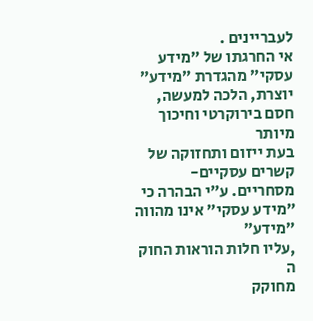לעבריינים .
אי החרגתו של ״מידע עסקי״ מהגדרת ״מידע״
יוצרת, הלכה למעשה,
חסם בירוקרטי וחיכוך מיותר
בעת ייזום ותחזוקה של קשרים עסקיים-
מסחריים. ע״י הבהרה כי ״מידע עסקי״ אינו מהווה ״מידע״
,עליו חלות הוראות החוק
ה
מחוקק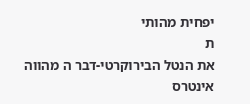יפחית מהותי
ת
את הנטל הבירוקרטי-דבר ה מהווה
אינטרס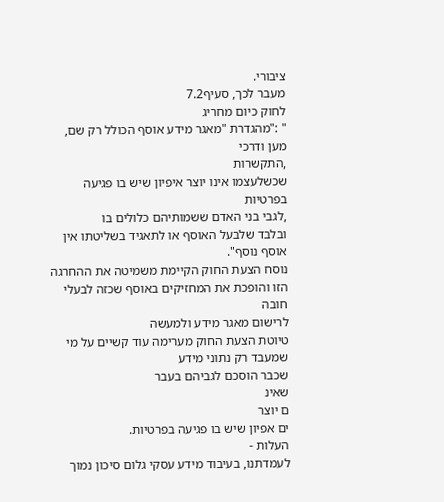ציבורי.
מעבר לכך, סעיף7.2
לחוק כיום מחריג
" :"מהגדרת "מאגר מידע אוסף הכולל רק שם, מען ודרכי
,התקשרות
שכשלעצמו אינו יוצר איפיון שיש בו פגיעה בפרטיות
,לגבי בני האדם ששמותיהם כלולים בו
ובלבד שלבעל האוסף או לתאגיד בשליטתו אין אוסף נוסף".
נוסח הצעת החוק הקיימת משמיטה את ההחרגה הזו והופכת את המחזיקים באוסף שכזה לבעלי חובה
לרישום מאגר מידע ולמעשה
טיוטת הצעת החוק מערימה עוד קשיים על מי שמעבד רק נתוני מידע
שכבר הוסכם לגביהם בעבר
שאינ
ם יוצר
ים אפיון שיש בו פגיעה בפרטיות.
העלות -
לעמדתנו, בעיבוד מידע עסקי גלום סיכון נמוך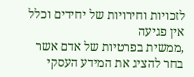לזכויות וחירויות של יחידים וכלל אין פגיעה
,ממשית בפרטיות של אדם אשר בחר להציג את המידע העסקי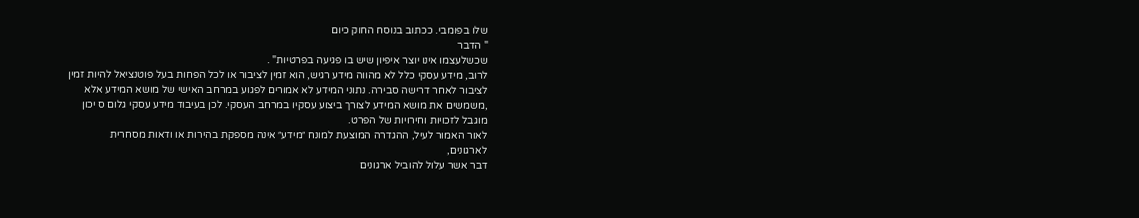שלו בפומבי. ככתוב בנוסח החוק כיום
" הדבר
שכשלעצמו אינו יוצר איפיון שיש בו פגיעה בפרטיות" .
לרוב, מידע עסקי כלל לא מהווה מידע רגיש, הוא זמין לציבור או לכל הפחות בעל פוטנציאל להיות זמין
לציבור לאחר דרישה סבירה. נתוני המידע לא אמורים לפגוע במרחב האישי של מושא המידע אלא
,משמשים את מושא המידע לצורך ביצוע עסקיו במרחב העסקי. לכן בעיבוד מידע עסקי גלום ס יכון
מוגבל לזכויות וחירויות של הפרט.
לאור האמור לעיל, ההגדרה המוצעת למונח ״מידע״ אינה מספקת בהירות או ודאות מסחרית
לארגונים,
דבר אשר עלול להוביל ארגונים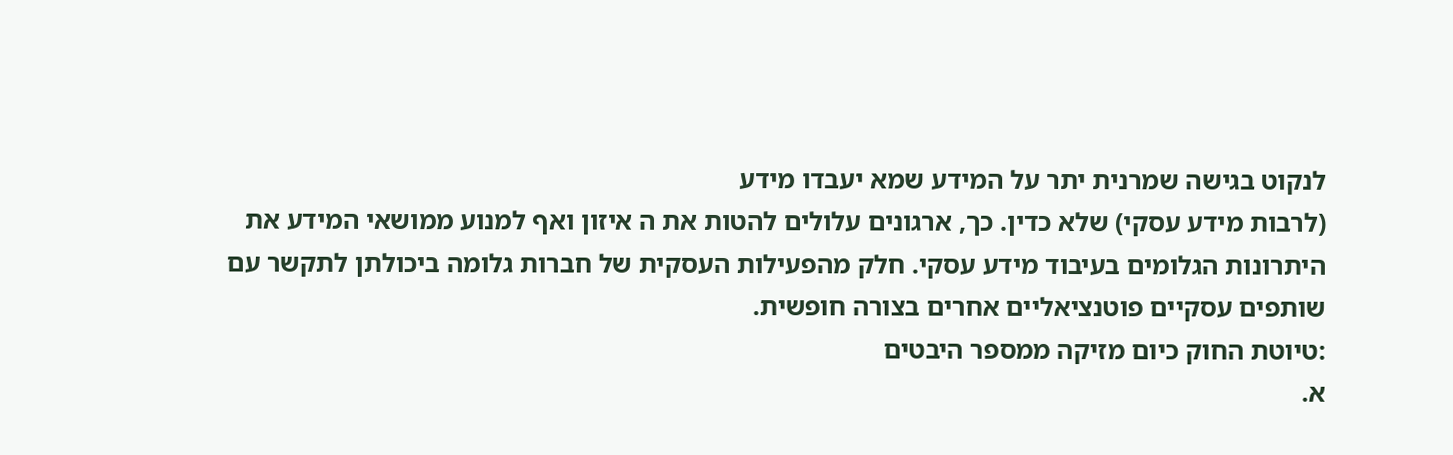לנקוט בגישה שמרנית יתר על המידע שמא יעבדו מידע
(לרבות מידע עסקי) שלא כדין. כך, ארגונים עלולים להטות את ה איזון ואף למנוע ממושאי המידע את
היתרונות הגלומים בעיבוד מידע עסקי. חלק מהפעילות העסקית של חברות גלומה ביכולתן לתקשר עם
שותפים עסקיים פוטנציאליים אחרים בצורה חופשית.
:טיוטת החוק כיום מזיקה ממספר היבטים
א.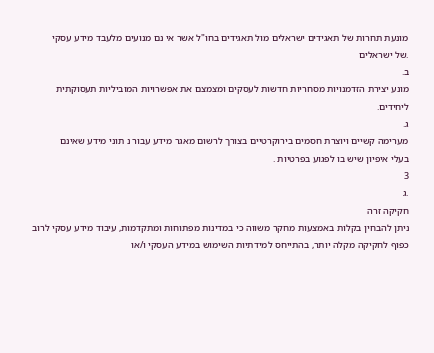מונעת תחרות של תאגידים ישראלים מול תאגידים בחו"ל אשר אי נם מנועים מלעבד מידע עסקי
.של ישראלים
ב.
מונע יצירת הזדמנויות מסחריות חדשות לעסקים ומצמצם את אפשרויות המוביליות תעסוקתית
ליחידים.
ג.
מערימה קשיים ויוצרת חסמים בירוקרטיים בצורך לרשום מאגר מידע עבור נ תוני מידע שאינם
בעלי איפיון שיש בו לפגוע בפרטיות .
3
.ג
חקיקה זרה
ניתן להבחין בקלות באמצעות מחקר משווה כי במדינות מפתוחות ומתקדמות, עיבוד מידע עסקי לרוב
כפוף לחקיקה מקלה יותר, בהתייחס למידתיות השימוש במידע העסקי ו/או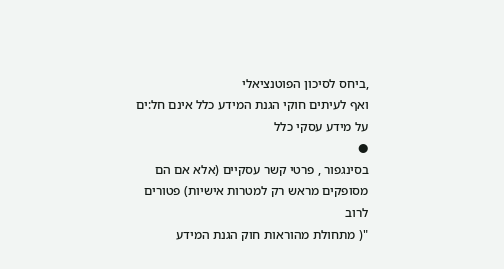,ביחס לסיכון הפוטנציאלי
ואף לעיתים חוקי הגנת המידע כלל אינם חל:ים על מידע עסקי כלל
●
בסינגפור , פרטי קשר עסקיים (אלא אם הם מסופקים מראש רק למטרות אישיות) פטורים לרוב
"( מתחולת מהוראות חוק הגנת המידע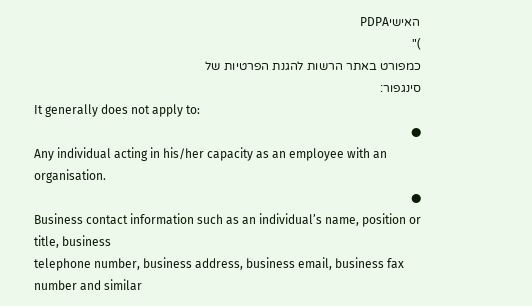האישיPDPA
)"
כמפורט באתר הרשות להגנת הפרטיות של
סינגפור:
It generally does not apply to:
●
Any individual acting in his/her capacity as an employee with an organisation.
●
Business contact information such as an individual’s name, position or title, business
telephone number, business address, business email, business fax number and similar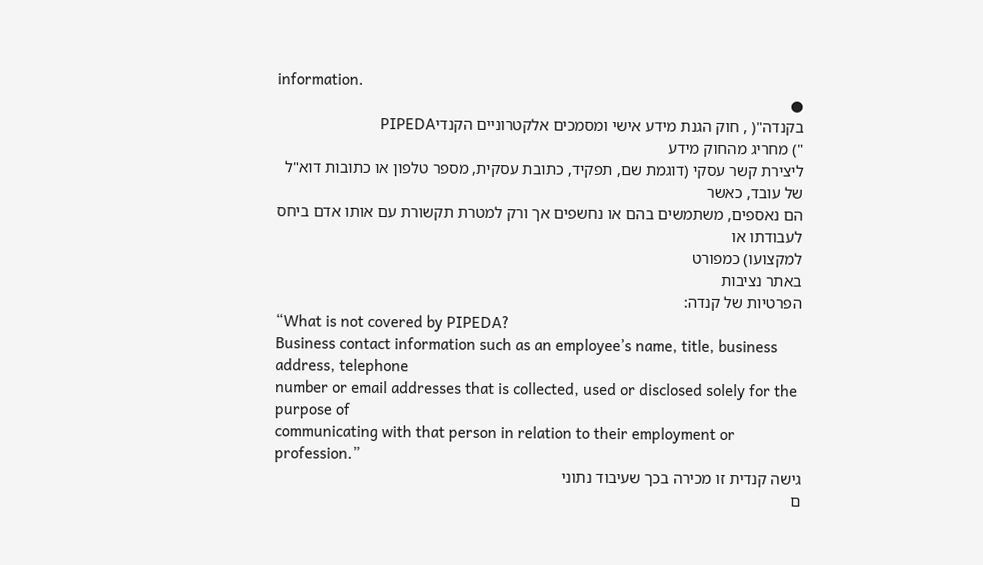information.
●
בקנדה"( , חוק הגנת מידע אישי ומסמכים אלקטרוניים הקנדיPIPEDA
") מחריג מהחוק מידע
ליצירת קשר עסקי (דוגמת שם, תפקיד, כתובת עסקית, מספר טלפון או כתובות דוא"ל של עובד, כאשר
הם נאספים, משתמשים בהם או נחשפים אך ורק למטרת תקשורת עם אותו אדם ביחס לעבודתו או
למקצועו) כמפורט
באתר נציבות
הפרטיות של קנדה:
“What is not covered by PIPEDA?
Business contact information such as an employee’s name, title, business address, telephone
number or email addresses that is collected, used or disclosed solely for the purpose of
communicating with that person in relation to their employment or profession.”
גישה קנדית זו מכירה בכך שעיבוד נתוני
ם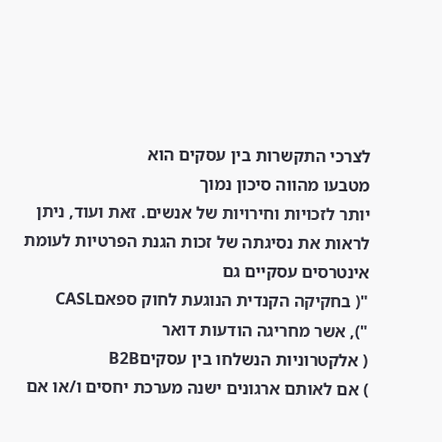לצרכי התקשרות בין עסקים הוא
מטבעו מהווה סיכון נמוך
יותר לזכויות וחירויות של אנשים. זאת ועוד, ניתן לראות את נסיגתה של זכות הגנת הפרטיות לעומת
אינטרסים עסקיים גם
"( בחקיקה הקנדית הנוגעת לחוק ספאםCASL
"), אשר מחריגה הודעות דואר
( אלקטרוניות הנשלחו בין עסקיםB2B
) אם לאותם ארגונים ישנה מערכת יחסים ו/או אם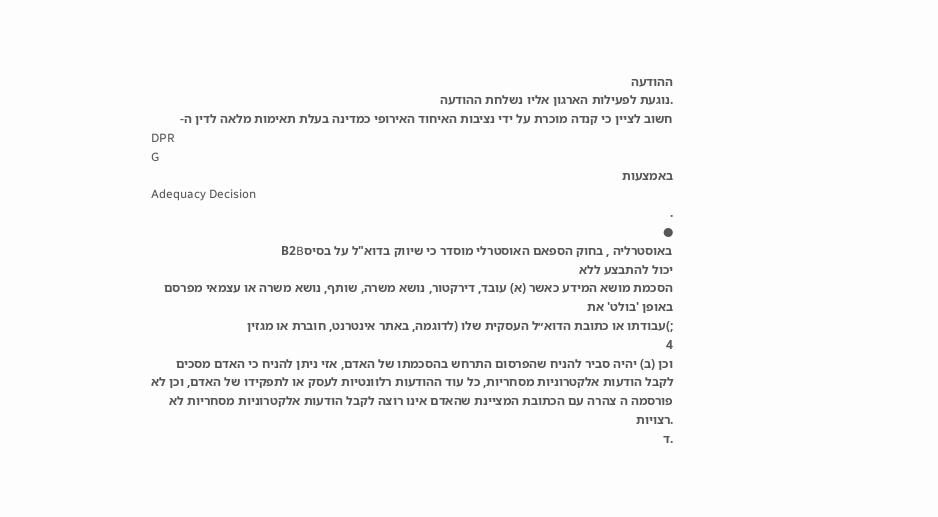ההודעה
.נוגעת לפעילות הארגון אליו נשלחת ההודעה
חשוב לציין כי קנדה מוכרת על ידי נציבות האיחוד האירופי כמדינה בעלת תאימות מלאה לדין ה-
DPR
G
באמצעות
Adequacy Decision
.
●
באוסטרליה , בחוק הספאם האוסטרלי מוסדר כי שיווק בדוא"ל על בסיסB2B
יכול להתבצע ללא
הסכמת מושא המידע כאשר (א) עובד, דירקטור, נושא משרה, שותף, נושא משרה או עצמאי מפרסם
באופן 'בולט' את
;)עבודתו או כתובת הדוא״ל העסקית שלו (לדוגמה, באתר אינטרנט, חוברת או מגזין
4
וכן (ב) יהיה סביר להניח שהפרסום התרחש בהסכמתו של האדם, אזי ניתן להניח כי האדם מסכים
לקבל הודעות אלקטרוניות מסחריות, כל עוד ההודעות רלוונטיות לעסק או לתפקידו של האדם, וכן לא
פורסמה ה צהרה עם הכתובת המציינת שהאדם אינו רוצה לקבל הודעות אלקטרוניות מסחריות לא
.רצויות
.ד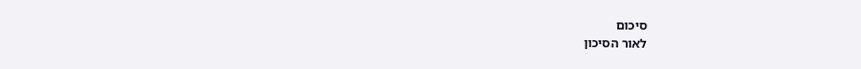סיכום
לאור הסיכון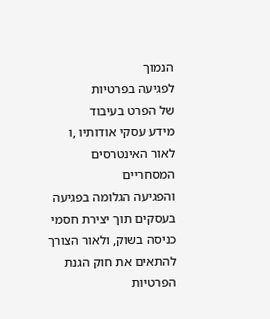הנמוך
לפגיעה בפרטיות
של הפרט בעיבוד
מידע עסקי אודותיו ,ו לאור האינטרסים המסחריים
והפגיעה הגלומה בפגיעה בעסקים תוך יצירת חסמי כניסה בשוק, ולאור הצורך להתאים את חוק הגנת
הפרטיות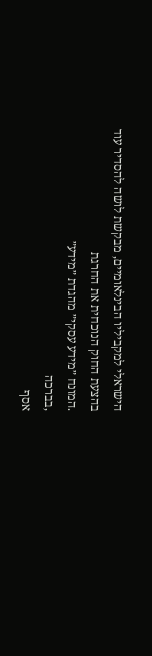הישראלי למקביליו הבינלאומיים, מבקשת לושה להסדיר עוד בהצעת החוק הנוכחית את החרגת
.המונח ״מידע עסקי״ מהגדת ״מידע״
,בברכה
אסף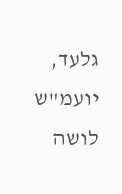גלעד, יועמ"ש
לושה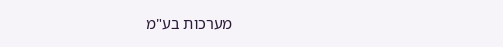מערכות בע"מ